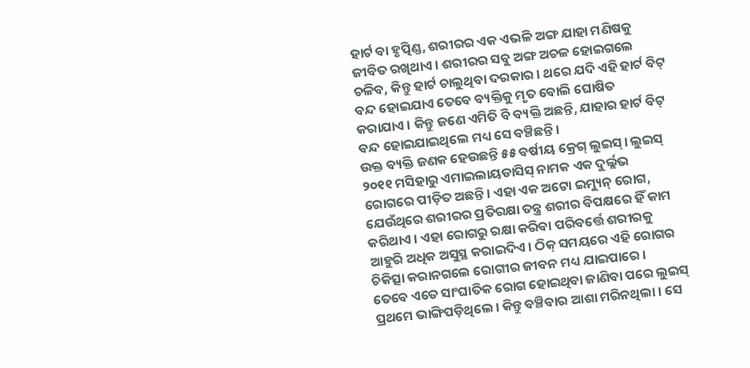ହାର୍ଟ ବା ହୃତ୍ପିଣ୍ଡ, ଶରୀରର ଏକ ଏଭଳି ଅଙ୍ଗ ଯାହା ମଣିଷକୁ ଜୀବିତ ରଖିଥାଏ। ଶରୀରର ସବୁ ଅଙ୍ଗ ଅଚଳ ହୋଇଗଲେ ଚଳିବ, କିନ୍ତୁ ହାର୍ଟ ଚାଲୁଥିବା ଦରକାର। ଥରେ ଯଦି ଏହି ହାର୍ଟ ବିଟ୍ ବନ୍ଦ ହୋଇଯାଏ ତେବେ ବ୍ୟକ୍ତିକୁ ମୃତ ବୋଲି ଘୋଷିତ କରାଯାଏ। କିନ୍ତୁ ଜଣେ ଏମିତି ବି ବ୍ୟକ୍ତି ଅଛନ୍ତି, ଯାହାର ହାର୍ଟ ବିଟ୍ ବନ୍ଦ ହୋଇଯାଇଥିଲେ ମଧ୍ୟ ସେ ବଞ୍ଚିଛନ୍ତି।
ଉକ୍ତ ବ୍ୟକ୍ତି ଜଣକ ହେଉଛନ୍ତି ୫୫ ବର୍ଷୀୟ କ୍ରେଗ୍ ଲୁଇସ୍। ଲୁଇସ୍ ୨୦୧୧ ମସିହାରୁ ଏମାଇଲାୟଡାସିସ୍ ନାମକ ଏକ ଦୁର୍ଲ୍ଲଭ ରୋଗରେ ପୀଡ଼ିତ ଅଛନ୍ତି। ଏହା ଏକ ଅଟୋ ଇମ୍ୟୁନ୍ ରୋଗ, ଯେଉଁଥିରେ ଶରୀରର ପ୍ରତିରକ୍ଷା ତନ୍ତ୍ର ଶରୀର ବିପକ୍ଷରେ ହିଁ କାମ କରିଥାଏ। ଏହା ରୋଗରୁ ରକ୍ଷା କରିବା ପରିବର୍ତ୍ତେ ଶରୀରକୁ ଆହୁରି ଅଧିକ ଅସୁସ୍ଥ କରାଇଦିଏ। ଠିକ୍ ସମୟରେ ଏହି ରୋଗର ଚିକିତ୍ସା କରାନଗଲେ ରୋଗୀର ଜୀବନ ମଧ୍ୟ ଯାଇପାରେ।
ତେବେ ଏତେ ସାଂଘାତିକ ରୋଗ ହୋଇଥିବା ଜାଣିବା ପରେ ଲୁଇସ୍ ପ୍ରଥମେ ଭାଙ୍ଗିପଡ଼ିଥିଲେ। କିନ୍ତୁ ବଞ୍ଚିବାର ଆଶା ମରିନଥିଲା। ସେ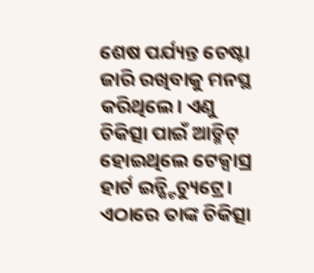ଶେଷ ପର୍ଯ୍ୟନ୍ତ ଚେଷ୍ଟା ଜାରି ରଖିବାକୁ ମନସ୍ଥ କରିଥିଲେ। ଏଣୁ ଚିକିତ୍ସା ପାଇଁ ଆଡ୍ମିଟ୍ ହୋଇଥିଲେ ଟେକ୍ସାସ୍ର ହାର୍ଟ ଇନ୍ଷ୍ଟିଚ୍ୟୁଟ୍ରେ। ଏଠାରେ ତାଙ୍କ ଚିକିତ୍ସା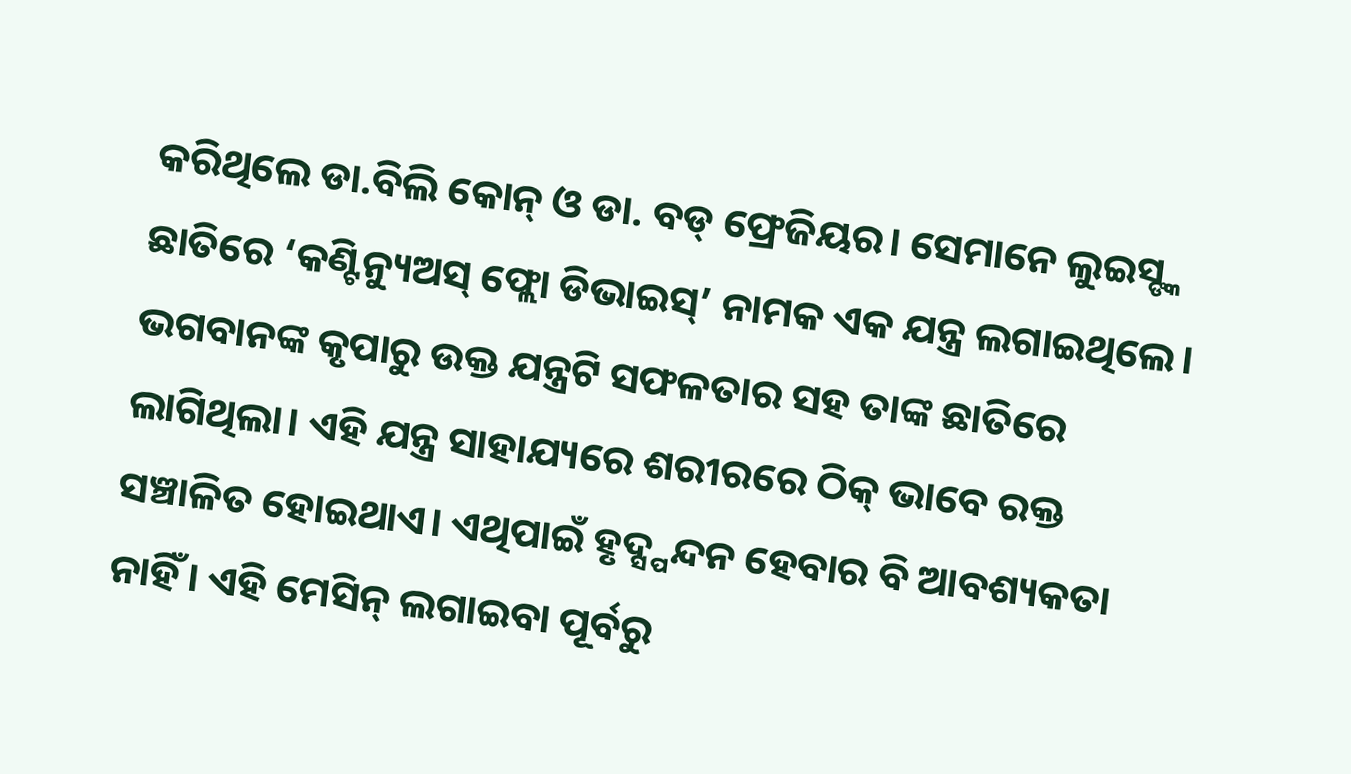କରିଥିଲେ ଡା.ବିଲି କୋନ୍ ଓ ଡା. ବଡ୍ ଫ୍ରେଜିୟର। ସେମାନେ ଲୁଇସ୍ଙ୍କ ଛାତିରେ ‘କଣ୍ଟିନ୍ୟୁଅସ୍ ଫ୍ଲୋ ଡିଭାଇସ୍’ ନାମକ ଏକ ଯନ୍ତ୍ର ଲଗାଇଥିଲେ। ଭଗବାନଙ୍କ କୃପାରୁ ଉକ୍ତ ଯନ୍ତ୍ରଟି ସଫଳତାର ସହ ତାଙ୍କ ଛାତିରେ ଲାଗିଥିଲା। ଏହି ଯନ୍ତ୍ର ସାହାଯ୍ୟରେ ଶରୀରରେ ଠିକ୍ ଭାବେ ରକ୍ତ ସଞ୍ଚାଳିତ ହୋଇଥାଏ। ଏଥିପାଇଁ ହୃଦ୍ସ୍ପନ୍ଦନ ହେବାର ବି ଆବଶ୍ୟକତା ନାହିଁ। ଏହି ମେସିନ୍ ଲଗାଇବା ପୂର୍ବରୁ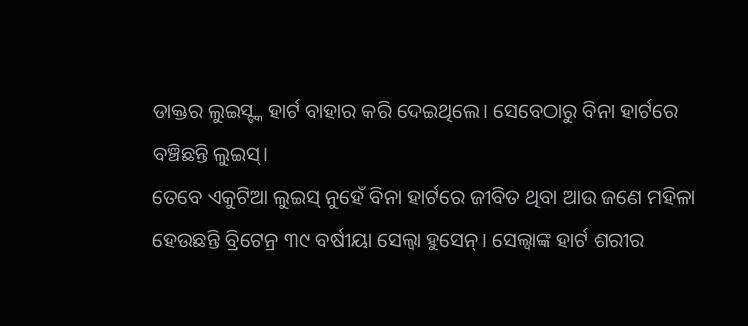ଡାକ୍ତର ଲୁଇସ୍ଙ୍କ ହାର୍ଟ ବାହାର କରି ଦେଇଥିଲେ। ସେବେଠାରୁ ବିନା ହାର୍ଟରେ ବଞ୍ଚିଛନ୍ତି ଲୁଇସ୍।
ତେବେ ଏକୁଟିଆ ଲୁଇସ୍ ନୁହେଁ ବିନା ହାର୍ଟରେ ଜୀବିତ ଥିବା ଆଉ ଜଣେ ମହିଳା ହେଉଛନ୍ତି ବ୍ରିଟେନ୍ର ୩୯ ବର୍ଷୀୟା ସେଲ୍ଵା ହୁସେନ୍। ସେଲ୍ଵାଙ୍କ ହାର୍ଟ ଶରୀର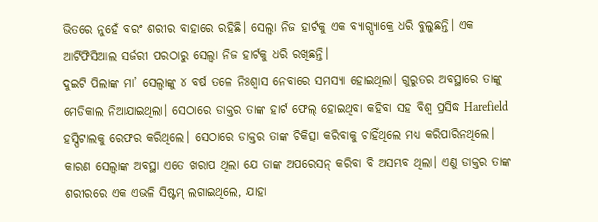ଭିତରେ ନୁହେଁ ବରଂ ଶରୀର ବାହାରେ ରହିଛି। ସେଲ୍ଵା ନିଜ ହାର୍ଟକୁ ଏକ ବ୍ୟାଗ୍ପ୍ୟାକ୍ରେ ଧରି ବୁଲୁଛନ୍ତି। ଏକ ଆର୍ଟିଫିସିଆଲ ସର୍ଜରୀ ପରଠାରୁ ସେଲ୍ଵା ନିଜ ହାର୍ଟକୁ ଧରି ରଖିଛନ୍ତି।
ଦୁଇଟି ପିଲାଙ୍କ ମା’ ସେଲ୍ଵାଙ୍କୁ ୪ ବର୍ଷ ତଳେ ନିଃଶ୍ୱାସ ନେବାରେ ସମସ୍ୟା ହୋଇଥିଲା। ଗୁରୁତର ଅବସ୍ଥାରେ ତାଙ୍କୁ ମେଡିକାଲ ନିଆଯାଇଥିଲା। ସେଠାରେ ଡାକ୍ତର ତାଙ୍କ ହାର୍ଟ ଫେଲ୍ ହୋଇଥିବା କହିବା ସହ ବିଶ୍ୱ ପ୍ରସିଦ୍ଧ Harefield ହସ୍ପିଟାଲକୁ ରେଫର କରିଥିଲେ। ସେଠାରେ ଡାକ୍ତର ତାଙ୍କ ଚିକିତ୍ସା କରିବାକୁ ଚାହିଁଥିଲେ ମଧ୍ୟ କରିପାରିନଥିଲେ। କାରଣ ସେଲ୍ଵାଙ୍କ ଅବସ୍ଥା ଏତେ ଖରାପ ଥିଲା ଯେ ତାଙ୍କ ଅପରେସନ୍ କରିବା ବି ଅସମ୍ଭବ ଥିଲା। ଏଣୁ ଡାକ୍ତର ତାଙ୍କ ଶରୀରରେ ଏକ ଏଭଳି ସିଷ୍ଟମ୍ ଲଗାଇଥିଲେ, ଯାହା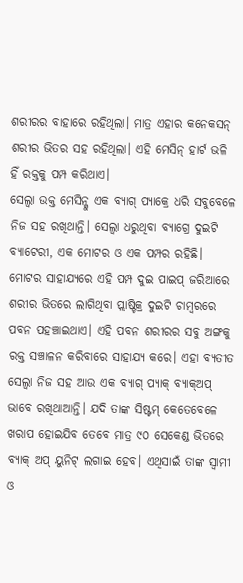ଶରୀରର ବାହାରେ ରହିଥିଲା। ମାତ୍ର ଏହାର କନେକସନ୍ ଶରୀର ଭିତର ସହ ରହିଥିଲା। ଏହି ମେସିନ୍ ହାର୍ଟ ଭଳି ହିଁ ରକ୍ତକୁ ପମ୍ପ କରିଥାଏ।
ସେଲ୍ଵା ଉକ୍ତ ମେସିନ୍କୁ ଏକ ବ୍ୟାଗ୍ ପ୍ୟାକ୍ରେ ଧରି ସବୁବେଳେ ନିଜ ସହ ରଖିଥାନ୍ତି। ସେଲ୍ଵା ଧରୁଥିବା ବ୍ୟାଗ୍ରେ ଦୁଇଟି ବ୍ୟାଟେରୀ, ଏକ ମୋଟର ଓ ଏକ ପମ୍ପର ରହିଛି। ମୋଟର ସାହାଯ୍ୟରେ ଏହି ପମ୍ପ ଦୁଇ ପାଇପ୍ ଜରିଆରେ ଶରୀର ଭିତରେ ଲାଗିଥିବା ପ୍ଲାଷ୍ଟିକ୍ର ଦୁଇଟି ଚାମ୍ବରରେ ପବନ ପହଞ୍ଚାଇଥାଏ। ଏହି ପବନ ଶରୀରର ସବୁ ଅଙ୍ଗକୁ ରକ୍ତ ସଞ୍ଚାଳନ କରିବାରେ ସାହାଯ୍ୟ କରେ। ଏହା ବ୍ୟତୀତ ସେଲ୍ଵା ନିଜ ସହ ଆଉ ଏକ ବ୍ୟାଗ୍ ପ୍ୟାକ୍ ବ୍ୟାକ୍ଅପ୍ ଭାବେ ରଖିଥାଆନ୍ତି। ଯଦି ତାଙ୍କ ସିଷ୍ଟମ୍ କେତେବେଳେ ଖରାପ ହୋଇଯିବ ତେବେ ମାତ୍ର ୯୦ ସେକେଣ୍ଡ ଭିତରେ ବ୍ୟାକ୍ ଅପ୍ ୟୁନିଟ୍ ଲଗାଇ ହେବ। ଏଥିସାଇଁ ତାଙ୍କ ସ୍ୱାମୀ ଓ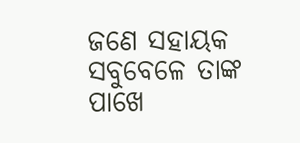ଜଣେ ସହାୟକ ସବୁବେଳେ ତାଙ୍କ ପାଖେ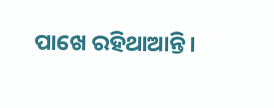ପାଖେ ରହିଥାଆନ୍ତି।